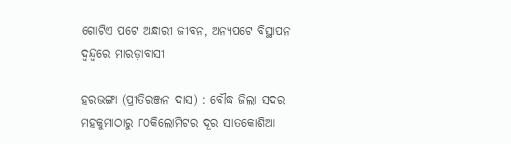ଗୋଟିଏ ପଟେ ଅନ୍ଧାରୀ ଜୀବନ, ଅନ୍ୟପଟେ ବିସ୍ଥାପନ ଦ୍ବନ୍ଦ୍ବରେ ମାରଡ଼ାବାସୀ

ହରଭଙ୍ଗା (ପ୍ରୀତିରଞ୍ଜନ ଦାସ) : ବୌଦ୍ଧ ଜିଲା ସଦର ମହକୁମାଠାରୁ ୮୦କିଲୋମିଟର ଦୂର ସାତକୋଶିଆ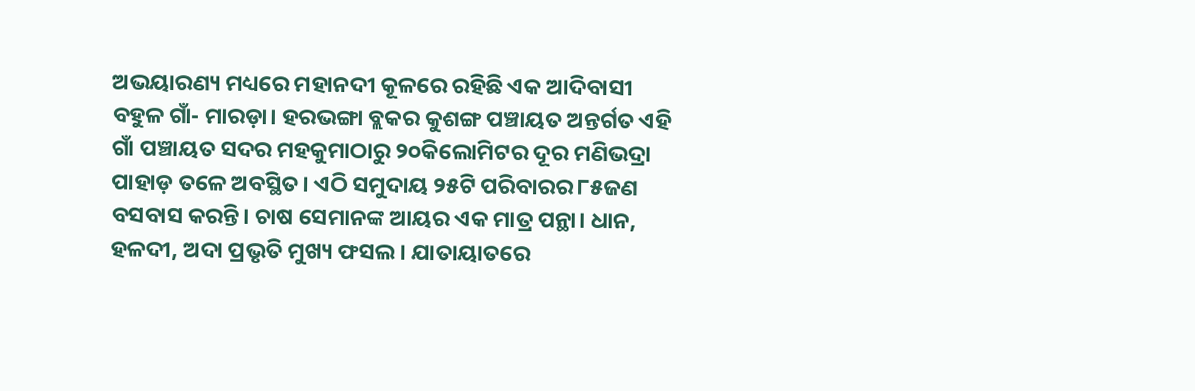ଅଭୟାରଣ୍ୟ ମଧ୍ୟରେ ମହାନଦୀ କୂଳରେ ରହିଛି ଏକ ଆଦିବାସୀ ବହୁଳ ଗାଁ- ମାରଡ଼ା। ହରଭଙ୍ଗା ବ୍ଲକର କୁଶଙ୍ଗ ପଞ୍ଚାୟତ ଅନ୍ତର୍ଗତ ଏହି ଗାଁ ପଞ୍ଚାୟତ ସଦର ମହକୁମାଠାରୁ ୨୦କିଲୋମିଟର ଦୂର ମଣିଭଦ୍ରା ପାହାଡ଼ ତଳେ ଅବସ୍ଥିତ। ଏଠି ସମୁଦାୟ ୨୫ଟି ପରିବାରର ୮୫ଜଣ ବସବାସ କରନ୍ତି। ଚାଷ ସେମାନଙ୍କ ଆୟର ଏକ ମାତ୍ର ପନ୍ଥା। ଧାନ, ହଳଦୀ, ଅଦା ପ୍ରଭୃତି ମୁଖ୍ୟ ଫସଲ। ଯାତାୟାତରେ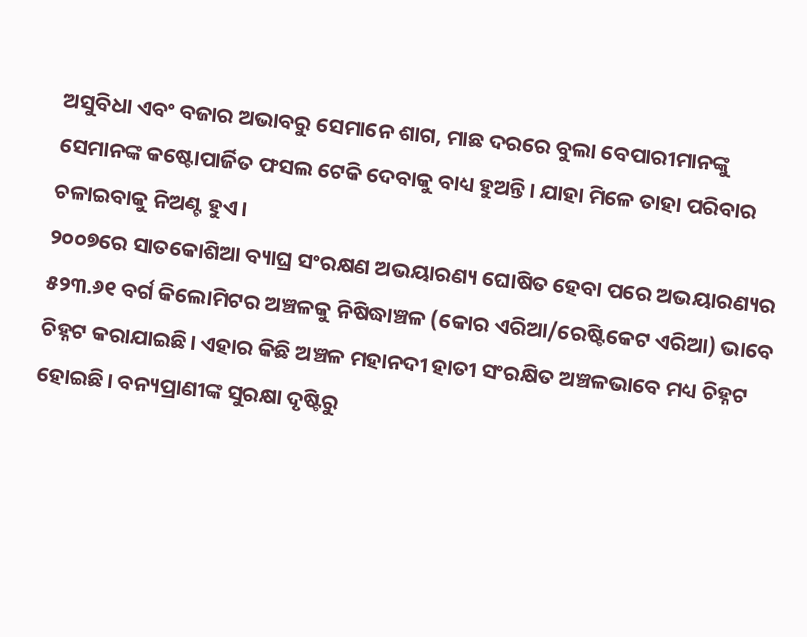ଅସୁବିଧା ଏବଂ ବଜାର ଅଭାବରୁ ସେମାନେ ଶାଗ, ମାଛ ଦରରେ ବୁଲା ବେପାରୀମାନଙ୍କୁ ସେମାନଙ୍କ କଷ୍ଟୋପାର୍ଜିତ ଫସଲ ଟେକି ଦେବାକୁ ବାଧ୍ୟ ହୁଅନ୍ତି। ଯାହା ମିଳେ ତାହା ପରିବାର ଚଳାଇବାକୁ ନିଅଣ୍ଟ ହୁଏ।
୨୦୦୭ରେ ସାତକୋଶିଆ ବ୍ୟାଘ୍ର ସଂରକ୍ଷଣ ଅଭୟାରଣ୍ୟ ଘୋଷିତ ହେବା ପରେ ଅଭୟାରଣ୍ୟର ୫୨୩.୬୧ ବର୍ଗ କିଲୋମିଟର ଅଞ୍ଚଳକୁ ନିଷିଦ୍ଧାଞ୍ଚଳ (କୋର ଏରିଆ/ରେଷ୍ଟିକେଟ ଏରିଆ) ଭାବେ ଚିହ୍ନଟ କରାଯାଇଛି। ଏହାର କିଛି ଅଞ୍ଚଳ ମହାନଦୀ ହାତୀ ସଂରକ୍ଷିତ ଅଞ୍ଚଳଭାବେ ମଧ୍ୟ ଚିହ୍ନଟ ହୋଇଛି। ବନ୍ୟପ୍ରାଣୀଙ୍କ ସୁରକ୍ଷା ଦୃଷ୍ଟିରୁ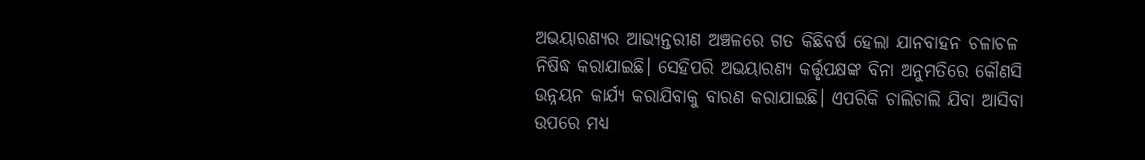ଅଭୟାରଣ୍ୟର ଆଭ୍ୟନ୍ତରୀଣ ଅଞ୍ଚଳରେ ଗତ କିଛିବର୍ଷ ହେଲା ଯାନବାହନ ଚଳାଚଳ ନିଷିଦ୍ଧ କରାଯାଇଛି। ସେହିପରି ଅଭୟାରଣ୍ୟ କର୍ତ୍ତୃପକ୍ଷଙ୍କ ବିନା ଅନୁମତିରେ କୌଣସି ଉନ୍ନୟନ କାର୍ଯ୍ୟ କରାଯିବାକୁ ବାରଣ କରାଯାଇଛି। ଏପରିକି ଚାଲିଚାଲି ଯିବା ଆସିବା ଉପରେ ମଧ୍ୟ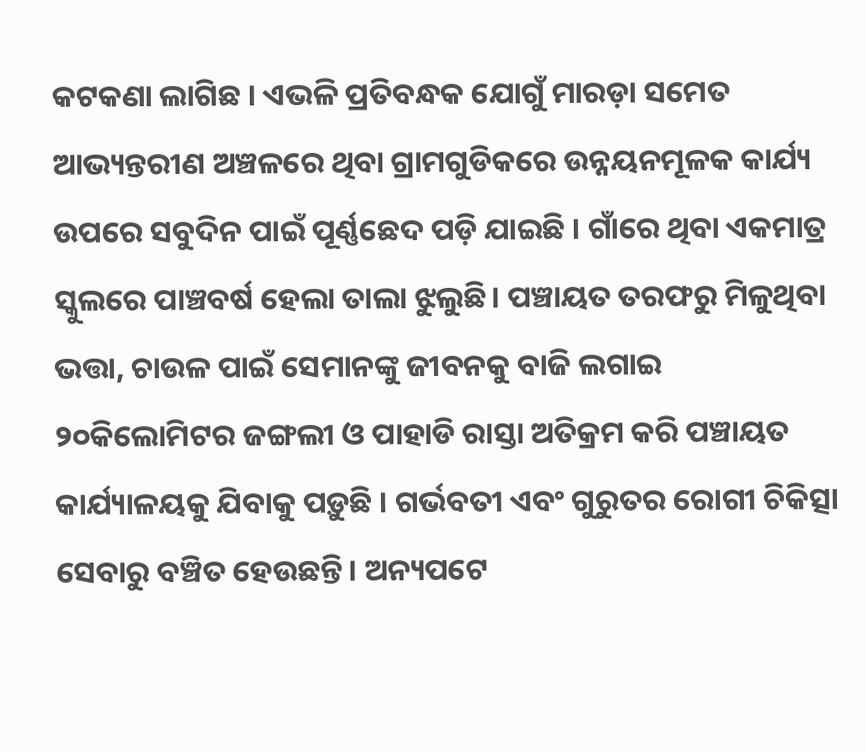କଟକଣା ଲାଗିଛ । ଏଭଳି ପ୍ରତିବନ୍ଧକ ଯୋଗୁଁ ମାରଡ଼ା ସମେତ ଆଭ୍ୟନ୍ତରୀଣ ଅଞ୍ଚଳରେ ଥିବା ଗ୍ରାମଗୁଡିକରେ ଉନ୍ନୟନମୂଳକ କାର୍ଯ୍ୟ ଉପରେ ସବୁଦିନ ପାଇଁ ପୂର୍ଣ୍ଣଛେଦ ପଡ଼ି ଯାଇଛି । ଗାଁରେ ଥିବା ଏକମାତ୍ର ସ୍କୁଲରେ ପାଞ୍ଚବର୍ଷ ହେଲା ତାଲା ଝୁଲୁଛି। ପଞ୍ଚାୟତ ତରଫରୁ ମିଳୁଥିବା ଭତ୍ତା, ଚାଉଳ ପାଇଁ ସେମାନଙ୍କୁ ଜୀବନକୁ ବାଜି ଲଗାଇ ୨୦କିଲୋମିଟର ଜଙ୍ଗଲୀ ଓ ପାହାଡି ରାସ୍ତା ଅତିକ୍ରମ କରି ପଞ୍ଚାୟତ କାର୍ଯ୍ୟାଳୟକୁ ଯିବାକୁ ପଡ଼ୁଛି । ଗର୍ଭବତୀ ଏବଂ ଗୁରୁତର ରୋଗୀ ଚିକିତ୍ସା ସେବାରୁ ବଞ୍ଚିତ ହେଉଛନ୍ତି। ‌ଅନ୍ୟପଟେ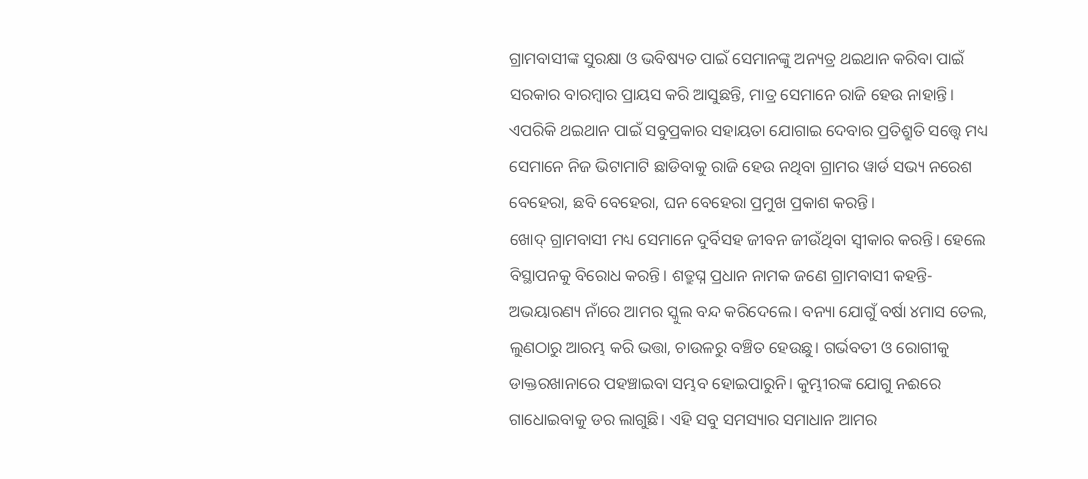ଗ୍ରାମବାସୀଙ୍କ ସୁରକ୍ଷା ଓ ଭବିଷ୍ୟତ ପାଇଁ ସେମାନଙ୍କୁ ଅନ୍ୟତ୍ର ଥଇଥାନ କରିବା ପାଇଁ ସରକାର ବାରମ୍ବାର ପ୍ରାୟସ କରି ଆସୁଛନ୍ତି, ମାତ୍ର ସେମାନେ ରାଜି ହେଉ ନାହାନ୍ତି। ଏପରିକି ଥଇଥାନ ପାଇଁ ସବୁପ୍ରକାର ସହାୟତା ଯୋଗାଇ ଦେବାର ପ୍ରତିଶ୍ରୁତି ସତ୍ତ୍ବେ ମଧ୍ୟ ସେମାନେ ନିଜ ଭିଟାମାଟି ଛାଡିବାକୁ ରାଜି ହେଉ ନଥିବା ଗ୍ରାମର ୱାର୍ଡ ସଭ୍ୟ ନରେଶ ବେହେରା, ଛବି ବେହେରା, ଘନ ବେହେରା ପ୍ରମୁଖ ପ୍ରକାଶ କରନ୍ତି।
ଖୋଦ୍‌ ଗ୍ରାମବାସୀ ମଧ୍ୟ ସେମାନେ ଦୁର୍ବିସହ ଜୀବନ ଜୀଉଁଥିବା ସ୍ବୀକାର କରନ୍ତି। ହେଲେ ବିସ୍ଥାପନକୁ ବିରୋଧ କରନ୍ତି। ଶତ୍ରୁଘ୍ନ ପ୍ରଧାନ ନାମକ ଜଣେ ଗ୍ରାମବାସୀ କହନ୍ତି- ଅଭୟାରଣ୍ୟ ନାଁରେ ଆମର ସ୍କୁଲ ବନ୍ଦ କରିଦେଲେ। ବନ୍ୟା ଯୋଗୁଁ ବର୍ଷା ୪ମାସ ତେଲ, ଲୁଣଠାରୁ ଆରମ୍ଭ କରି ଭତ୍ତା, ଚାଉଳରୁ ବଞ୍ଚିତ ହେଉଛୁ। ଗର୍ଭବତୀ ଓ ରୋଗୀକୁ ଡାକ୍ତରଖାନାରେ ପହଞ୍ଚାଇବା ସମ୍ଭବ ହୋଇପାରୁନି। କୁମ୍ଭୀରଙ୍କ ଯୋଗୁ ନଈରେ ଗାଧୋଇବାକୁ ଡର ଲାଗୁଛି। ଏହି ସବୁ ସମସ୍ୟାର ସମାଧାନ ଆମର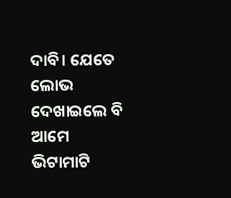ଦାବି। ଯେତେ ଲୋଭ ଦେଖାଇଲେ ବି ଆମେ ଭିଟାମାଟି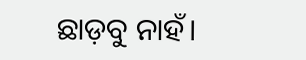ଛାଡ଼ବୁ ନାହଁ।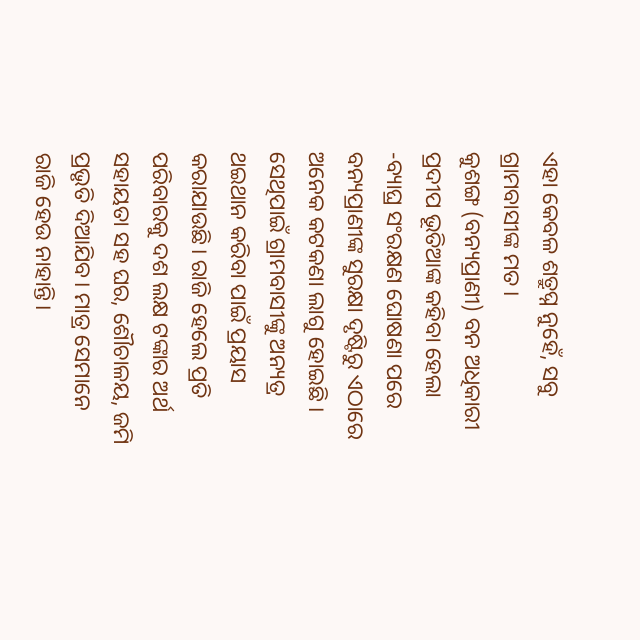ଏହା କେବଳ ଶତ୍ରୁଘ୍ନ ନୁହେଁ, ସବୁ ଗ୍ରାମବାସୀଙ୍କ ମତ।
କୁଶଙ୍ଗ (ବନ୍ୟପ୍ରାଣୀ) ବନ ଅଧିକାରୀ ପ୍ରଦୀପ ଭୂତିଆଙ୍କ କହିବା ହେଲା -ବ୍ୟାଘ୍ର ସଂରକ୍ଷଣ ଘୋଷଣା ପରେ ବନ୍ୟପ୍ରାଣୀଙ୍କ ସୁରକ୍ଷା ଦୃଷ୍ଟିରୁ ଏଠାରେ ଅନେକ କଟକଣା ଲାଗୁ ହୋଇଛି । ସେଥିପାଇଁ ଗ୍ରାମବାସୀଙ୍କୁ ଅନ୍ୟତ୍ର ଥଇଥାନ କରିବା ପାଇଁ ପ୍ରୟାସ କରାଯାଉଛି। ରାଜି ହେଲେ ପ୍ରତି ପରିବାରକୁ ଦଶ ଲକ୍ଷ ଟଙ୍କାର ଅର୍ଥ ସହାୟତା ସହ ଘର, ଶୌଚାଳୟ, ଜମି ପ୍ରଭୃତି ଦିଆଯିବ। ମାତ୍ର ସେମାନେ ରାଜି ହେଉ ନାହାନ୍ତି।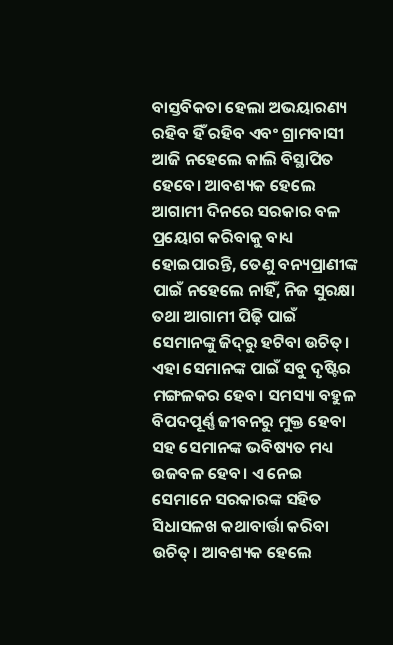ବାସ୍ତବିକତା ହେଲା ଅଭୟାରଣ୍ୟ ରହିବ ହିଁ ରହିବ ଏବଂ ଗ୍ରାମବାସୀ ଆଜି ନହେଲେ କାଲି ବିସ୍ଥାପିତ ହେବେ।‌ ଆବଶ୍ୟକ ହେଲେ ଆଗାମୀ ଦିନରେ ସରକାର ବଳ ପ୍ରୟୋଗ କରିବାକୁ ବାଧ୍ୟ ହୋଇପାରନ୍ତି, ତେଣୁ ବନ୍ୟପ୍ରାଣୀଙ୍କ ପାଇଁ ନହେଲେ ନାହିଁ, ନିଜ ସୁରକ୍ଷା ତଥା ଆଗାମୀ ପିଢ଼ି ପାଇଁ ସେମାନଙ୍କୁ ଜିଦ୍‌ରୁ ହଟିବା ଉଚିତ୍‌। ଏହା ସେମାନଙ୍କ ପାଇଁ ସବୁ ଦୃଷ୍ଟିର ମଙ୍ଗଳକର ହେବ। ସମସ୍ୟା ବହୁଳ ବିପଦପୂର୍ଣ୍ଣ ଜୀବନରୁ ମୁକ୍ତ ହେବା ସହ ସେମାନଙ୍କ ଭବିଷ୍ୟତ ମଧ୍ୟ ଉଜବଳ ହେବ। ଏ ନେଇ ସେମାନେ ସରକାରଙ୍କ ସହିତ ସିଧାସଳଖ କଥାବାର୍ତ୍ତା କରିବା ଉଚିତ୍‌। ଆବଶ୍ୟକ ହେଲେ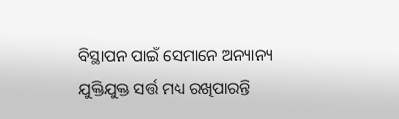ବିସ୍ଥାପନ ପାଇଁ ସେମାନେ ଅନ୍ୟାନ୍ୟ ଯୁକ୍ତିଯୁକ୍ତ ସର୍ତ୍ତ ମଧ୍ୟ ରଖିପାରନ୍ତି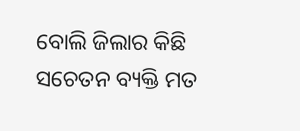ବୋଲି ଜିଲାର କିଛି ସଚେତନ ବ୍ୟକ୍ତି ମତ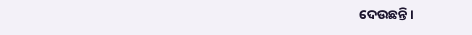ଦେଉଛନ୍ତି।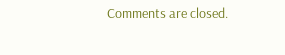Comments are closed.